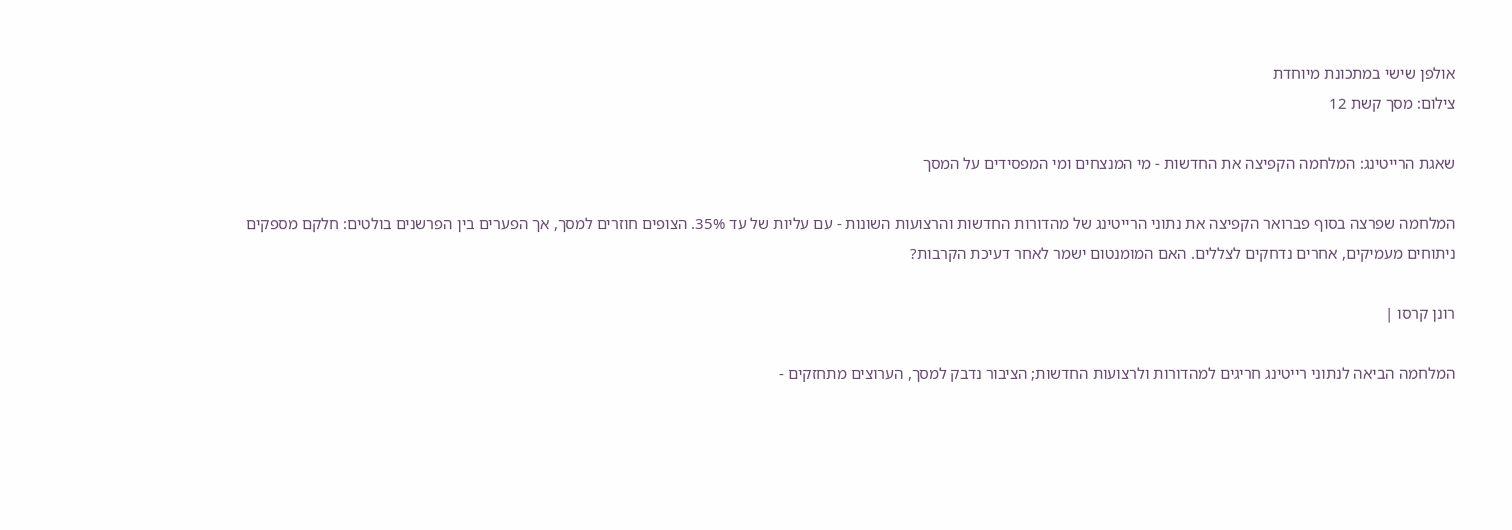אולפן שישי במתכונת מיוחדת
צילום: מסך קשת 12

שאגת הרייטינג: המלחמה הקפיצה את החדשות - מי המנצחים ומי המפסידים על המסך

המלחמה שפרצה בסוף פברואר הקפיצה את נתוני הרייטינג של מהדורות החדשות והרצועות השונות - עם עליות של עד 35%. הצופים חוזרים למסך, אך הפערים בין הפרשנים בולטים: חלקם מספקים ניתוחים מעמיקים, אחרים נדחקים לצללים. האם המומנטום ישמר לאחר דעיכת הקרבות?

רונן קרסו |

המלחמה הביאה לנתוני רייטינג חריגים למהדורות ולרצועות החדשות; הציבור נדבק למסך, הערוצים מתחזקים -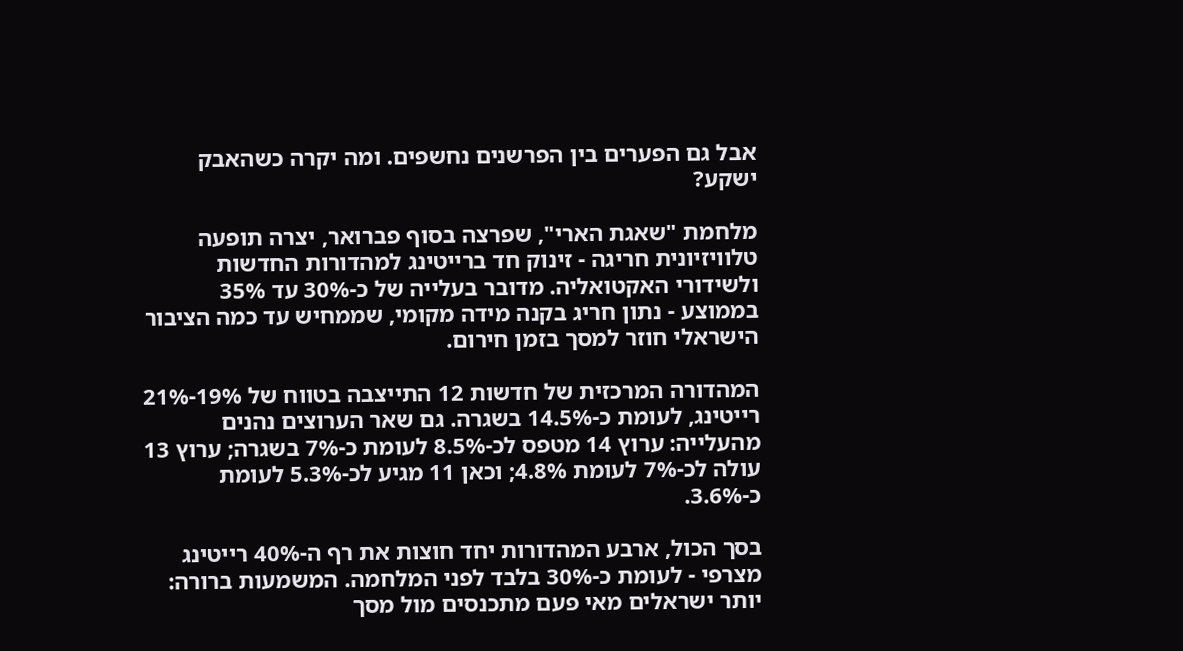אבל גם הפערים בין הפרשנים נחשפים. ומה יקרה כשהאבק ישקע?

מלחמת "שאגת הארי", שפרצה בסוף פברואר, יצרה תופעה טלוויזיונית חריגה - זינוק חד ברייטינג למהדורות החדשות ולשידורי האקטואליה. מדובר בעלייה של כ-30% עד 35% בממוצע - נתון חריג בקנה מידה מקומי, שממחיש עד כמה הציבור הישראלי חוזר למסך בזמן חירום.

המהדורה המרכזית של חדשות 12 התייצבה בטווח של 19%-21% רייטינג, לעומת כ-14.5% בשגרה. גם שאר הערוצים נהנים מהעלייה: ערוץ 14 מטפס לכ-8.5% לעומת כ-7% בשגרה; ערוץ 13 עולה לכ-7% לעומת 4.8%; וכאן 11 מגיע לכ-5.3% לעומת כ-3.6%.

בסך הכול, ארבע המהדורות יחד חוצות את רף ה-40% רייטינג מצרפי - לעומת כ-30% בלבד לפני המלחמה. המשמעות ברורה: יותר ישראלים מאי פעם מתכנסים מול מסך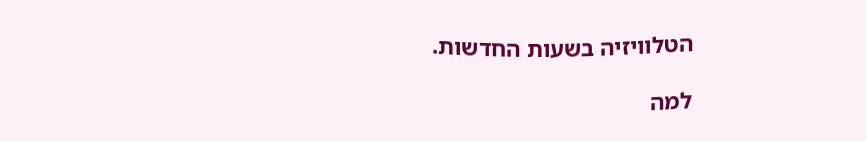הטלוויזיה בשעות החדשות.

למה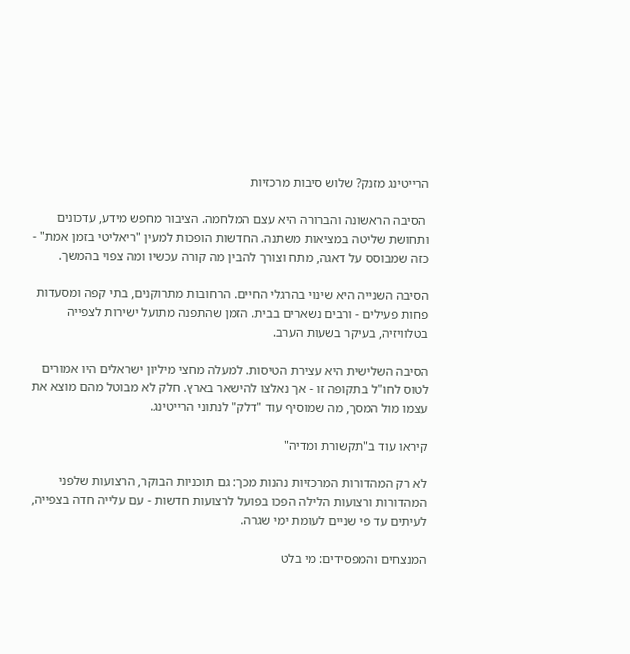הרייטינג מזנק? שלוש סיבות מרכזיות

 הסיבה הראשונה והברורה היא עצם המלחמה. הציבור מחפש מידע, עדכונים ותחושת שליטה במציאות משתנה. החדשות הופכות למעין "ריאליטי בזמן אמת" - כזה שמבוסס על דאגה, מתח וצורך להבין מה קורה עכשיו ומה צפוי בהמשך.

הסיבה השנייה היא שינוי בהרגלי החיים. הרחובות מתרוקנים, בתי קפה ומסעדות פחות פעילים - ורבים נשארים בבית. הזמן שהתפנה מתועל ישירות לצפייה בטלוויזיה, בעיקר בשעות הערב.

הסיבה השלישית היא עצירת הטיסות. למעלה מחצי מיליון ישראלים היו אמורים לטוס לחו"ל בתקופה זו - אך נאלצו להישאר בארץ. חלק לא מבוטל מהם מוצא את עצמו מול המסך, מה שמוסיף עוד "דלק" לנתוני הרייטינג.

קיראו עוד ב"תקשורת ומדיה"

לא רק המהדורות המרכזיות נהנות מכך: גם תוכניות הבוקר, הרצועות שלפני המהדורות ורצועות הלילה הפכו בפועל לרצועות חדשות - עם עלייה חדה בצפייה, לעיתים עד פי שניים לעומת ימי שגרה.

המנצחים והמפסידים: מי בלט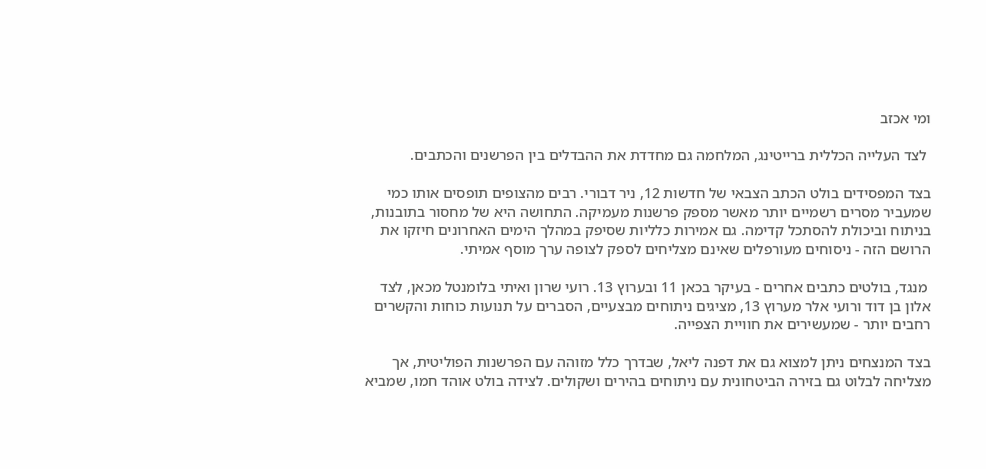ומי אכזב

 לצד העלייה הכללית ברייטינג, המלחמה גם מחדדת את ההבדלים בין הפרשנים והכתבים.

בצד המפסידים בולט הכתב הצבאי של חדשות 12, ניר דבורי. רבים מהצופים תופסים אותו כמי שמעביר מסרים רשמיים יותר מאשר מספק פרשנות מעמיקה. התחושה היא של מחסור בתובנות, בניתוח וביכולת להסתכל קדימה. גם אמירות כלליות שסיפק במהלך הימים האחרונים חיזקו את הרושם הזה - ניסוחים מעורפלים שאינם מצליחים לספק לצופה ערך מוסף אמיתי.

 מנגד, בולטים כתבים אחרים - בעיקר בכאן 11 ובערוץ 13. רועי שרון ואיתי בלומנטל מכאן, לצד אלון בן דוד ורועי אלר מערוץ 13, מציגים ניתוחים מבצעיים, הסברים על תנועות כוחות והקשרים רחבים יותר - שמעשירים את חוויית הצפייה.

בצד המנצחים ניתן למצוא גם את דפנה ליאל, שבדרך כלל מזוהה עם הפרשנות הפוליטית, אך מצליחה לבלוט גם בזירה הביטחונית עם ניתוחים בהירים ושקולים. לצידה בולט אוהד חמו, שמביא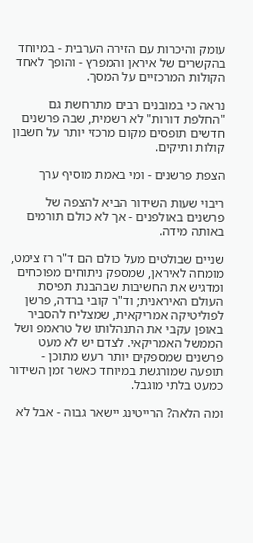עומק והיכרות עם הזירה הערבית - במיוחד בהקשרים של איראן והמפרץ - והופך לאחד הקולות המרכזיים על המסך.

נראה כי במובנים רבים מתרחשת גם "החלפת דורות" לא רשמית, שבה פרשנים חדשים תופסים מקום מרכזי יותר על חשבון קולות ותיקים.

הצפת פרשנים - ומי באמת מוסיף ערך

ריבוי שעות השידור הביא להצפה של פרשנים באולפנים - אך לא כולם תורמים באותה מידה.

שניים שבולטים מעל כולם הם ד"ר רז צימט, מומחה לאיראן, שמספק ניתוחים מפוכחים ומדגיש את החשיבות שבהבנת תפיסת העולם האיראנית; וד"ר קובי ברדה, פרשן לפוליטיקה אמריקאית, שמצליח להסביר באופן עקבי את התנהלותו של טראמפ ושל הממשל האמריקאי. לצדם יש לא מעט פרשנים שמספקים יותר רעש מתוכן - תופעה שמורגשת במיוחד כאשר זמן השידור כמעט בלתי מוגבל.

ומה הלאה? הרייטינג יישאר גבוה - אבל לא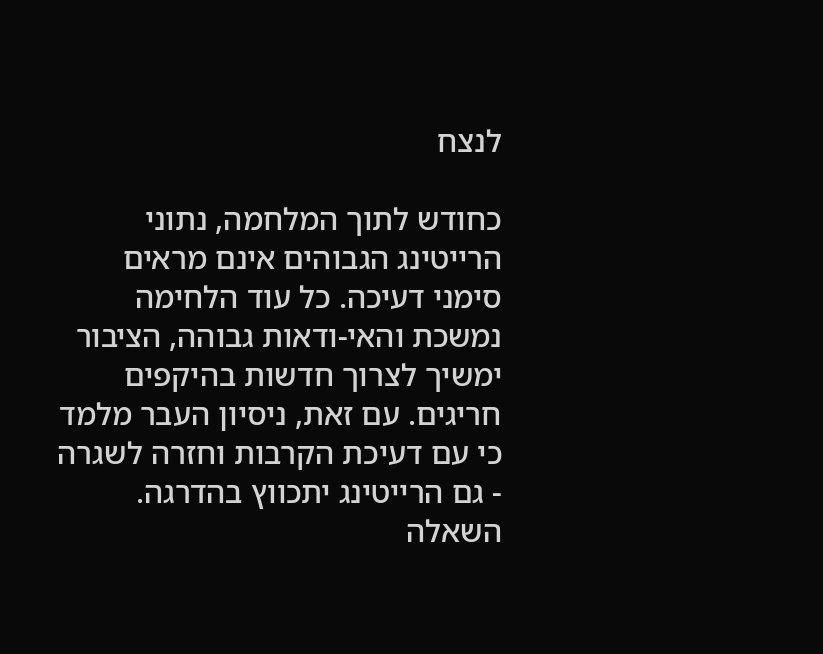לנצח

כחודש לתוך המלחמה, נתוני הרייטינג הגבוהים אינם מראים סימני דעיכה. כל עוד הלחימה נמשכת והאי-ודאות גבוהה, הציבור ימשיך לצרוך חדשות בהיקפים חריגים. עם זאת, ניסיון העבר מלמד כי עם דעיכת הקרבות וחזרה לשגרה - גם הרייטינג יתכווץ בהדרגה. השאלה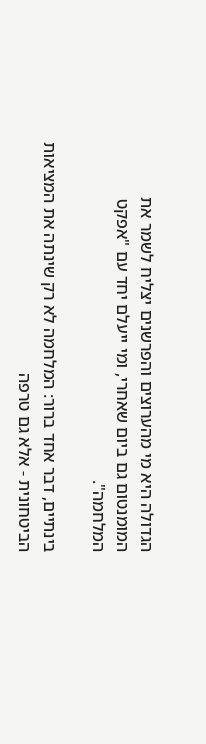הגדולה היא מי מהערוצים והפרשנים יצליח לשמר את המומנטום גם ביום שאחרי, ומי ייעלם יחד עם "אפקט המלחמה".

בינתיים, דבר אחד ברור: המלחמה לא רק שינתה את המציאות הביטחונית - אלא גם טרפה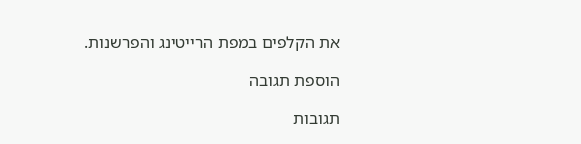את הקלפים במפת הרייטינג והפרשנות.

הוספת תגובה

תגובות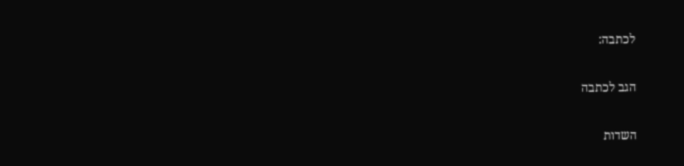לכתבה:

הגב לכתבה

השדות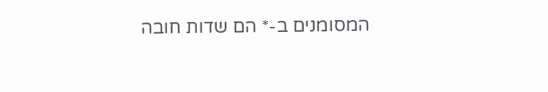המסומנים ב-* הם שדות חובה